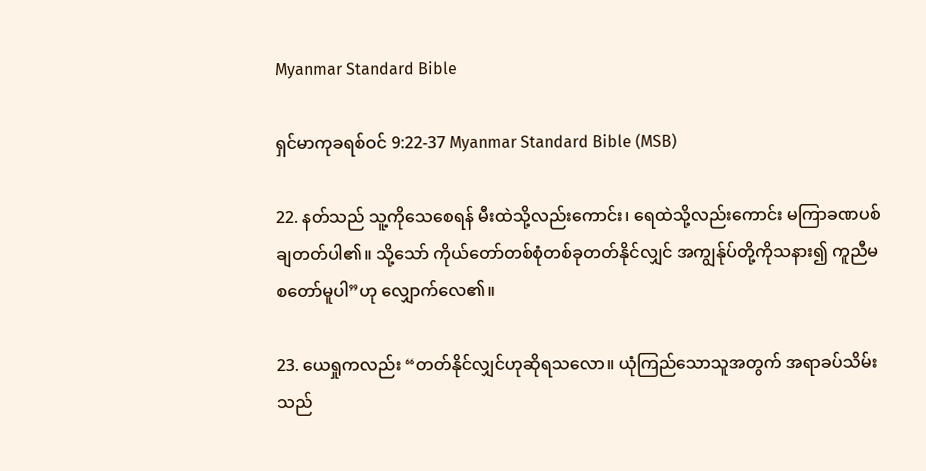Myanmar Standard Bible

ရှင်မာကုခရစ်ဝင် 9:22-37 Myanmar Standard Bible (MSB)

22. နတ်သည် သူ့ကိုသေစေရန် မီးထဲသို့လည်းကောင်း၊ ရေထဲသို့လည်းကောင်း မကြာခဏပစ်ချတတ်ပါ၏။ သို့သော် ကိုယ်တော်တစ်စုံတစ်ခုတတ်နိုင်လျှင် အကျွန်ုပ်တို့ကိုသနား၍ ကူညီမစတော်မူပါ”ဟု လျှောက်လေ၏။

23. ယေရှုကလည်း “တတ်နိုင်လျှင်ဟုဆိုရသလော။ ယုံကြည်သောသူအတွက် အရာခပ်သိမ်းသည်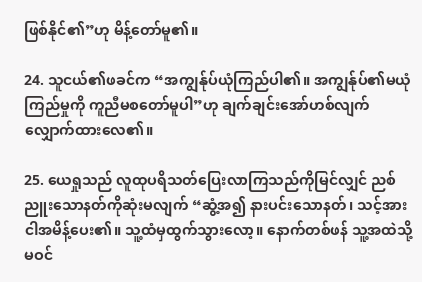ဖြစ်နိုင်၏”ဟု မိန့်တော်မူ၏။

24. သူငယ်၏ဖခင်က “အကျွန်ုပ်ယုံကြည်ပါ၏။ အကျွန်ုပ်၏မယုံကြည်မှုကို ကူညီမစတော်မူပါ”ဟု ချက်ချင်းအော်ဟစ်လျက် လျှောက်ထားလေ၏။

25. ယေရှုသည် လူထုပရိသတ်ပြေးလာကြသည်ကိုမြင်လျှင် ညစ်ညူးသောနတ်ကိုဆုံးမလျက် “ဆွံ့အ၍ နားပင်းသောနတ်၊ သင့်အား ငါအမိန့်ပေး၏။ သူ့ထံမှထွက်သွားလော့။ နောက်တစ်ဖန် သူ့အထဲသို့မဝင်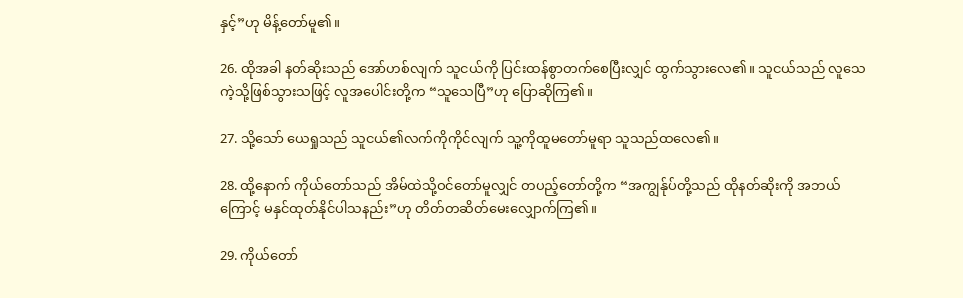နှင့်”ဟု မိန့်တော်မူ၏။

26. ထိုအခါ နတ်ဆိုးသည် အော်ဟစ်လျက် သူငယ်ကို ပြင်းထန်စွာတက်စေပြီးလျှင် ထွက်သွားလေ၏။ သူငယ်သည် လူသေကဲ့သို့ဖြစ်သွားသဖြင့် လူအပေါင်းတို့က “သူသေပြီ”ဟု ပြောဆိုကြ၏။

27. သို့သော် ယေရှုသည် သူငယ်၏လက်ကိုကိုင်လျက် သူ့ကိုထူမတော်မူရာ သူသည်ထလေ၏။

28. ထို့နောက် ကိုယ်တော်သည် အိမ်ထဲသို့ဝင်တော်မူလျှင် တပည့်တော်တို့က “အကျွန်ုပ်တို့သည် ထိုနတ်ဆိုးကို အဘယ်ကြောင့် မနှင်ထုတ်နိုင်ပါသနည်း”ဟု တိတ်တဆိတ်မေးလျှောက်ကြ၏။

29. ကိုယ်တော်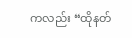ကလည်း “ထိုနတ်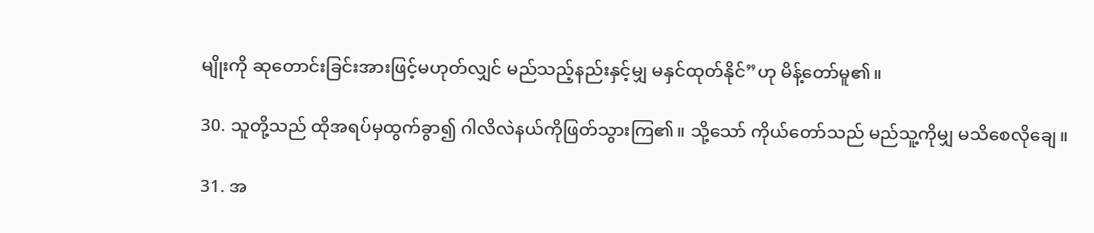မျိုးကို ဆုတောင်းခြင်းအားဖြင့်မဟုတ်လျှင် မည်သည့်နည်းနှင့်မျှ မနှင်ထုတ်နိုင်”ဟု မိန့်တော်မူ၏။

30. သူတို့သည် ထိုအရပ်မှထွက်ခွာ၍ ဂါလိလဲနယ်ကိုဖြတ်သွားကြ၏။ သို့သော် ကိုယ်တော်သည် မည်သူ့ကိုမျှ မသိစေလိုချေ။

31. အ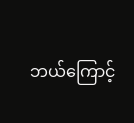ဘယ်ကြောင့်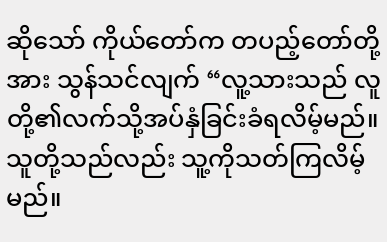ဆိုသော် ကိုယ်တော်က တပည့်တော်တို့အား သွန်သင်လျက် “လူ့သားသည် လူတို့၏လက်သို့အပ်နှံခြင်းခံရလိမ့်မည်။ သူတို့သည်လည်း သူ့ကိုသတ်ကြလိမ့်မည်။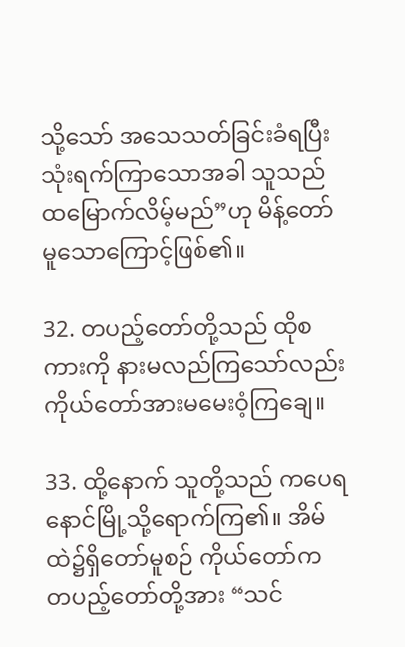သို့သော် အသေသတ်ခြင်းခံရပြီး သုံးရက်ကြာသောအခါ သူသည် ထမြောက်လိမ့်မည်”ဟု မိန့်တော်မူသောကြောင့်ဖြစ်၏။

32. တပည့်တော်တို့သည် ထိုစကားကို နားမလည်ကြသော်လည်း ကိုယ်တော်အားမမေးဝံ့ကြချေ။

33. ထို့နောက် သူတို့သည် ကပေရနောင်မြို့သို့ရောက်ကြ၏။ အိမ်ထဲ၌ရှိတော်မူစဉ် ကိုယ်တော်က တပည့်တော်တို့အား “သင်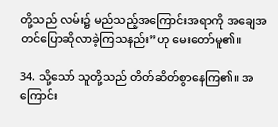တို့သည် လမ်း၌ မည်သည့်အကြောင်းအရာကို အချေအတင်ပြောဆိုလာခဲ့ကြသနည်း”ဟု မေးတော်မူ၏။

34. သို့သော် သူတို့သည် တိတ်ဆိတ်စွာနေကြ၏။ အကြောင်း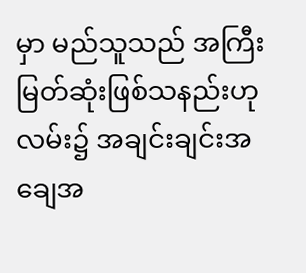မှာ မည်သူသည် အကြီးမြတ်ဆုံးဖြစ်သနည်းဟု လမ်း၌ အချင်းချင်းအချေအ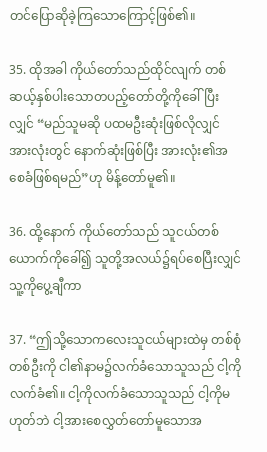တင်ပြောဆိုခဲ့ကြသောကြောင့်ဖြစ်၏။

35. ထိုအခါ ကိုယ်တော်သည်ထိုင်လျက် တစ်ဆယ့်နှစ်ပါးသောတပည့်တော်တို့ကိုခေါ်ပြီးလျှင် “မည်သူမဆို ပထမဦးဆုံးဖြစ်လိုလျှင် အားလုံးတွင် နောက်ဆုံးဖြစ်ပြီး အားလုံး၏အစေခံဖြစ်ရမည်”ဟု မိန့်တော်မူ၏။

36. ထို့နောက် ကိုယ်တော်သည် သူငယ်တစ်ယောက်ကိုခေါ်၍ သူတို့အလယ်၌ရပ်စေပြီးလျှင် သူ့ကိုပွေ့ချီကာ

37. “ဤသို့သောကလေးသူငယ်များထဲမှ တစ်စုံတစ်ဦးကို ငါ၏နာမ၌လက်ခံသောသူသည် ငါ့ကိုလက်ခံ၏။ ငါ့ကိုလက်ခံသောသူသည် ငါ့ကိုမဟုတ်ဘဲ ငါ့အားစေလွှတ်တော်မူသောအ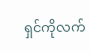ရှင်ကိုလက်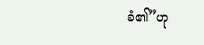ခံ၏”ဟု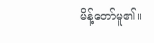မိန့်တော်မူ၏။